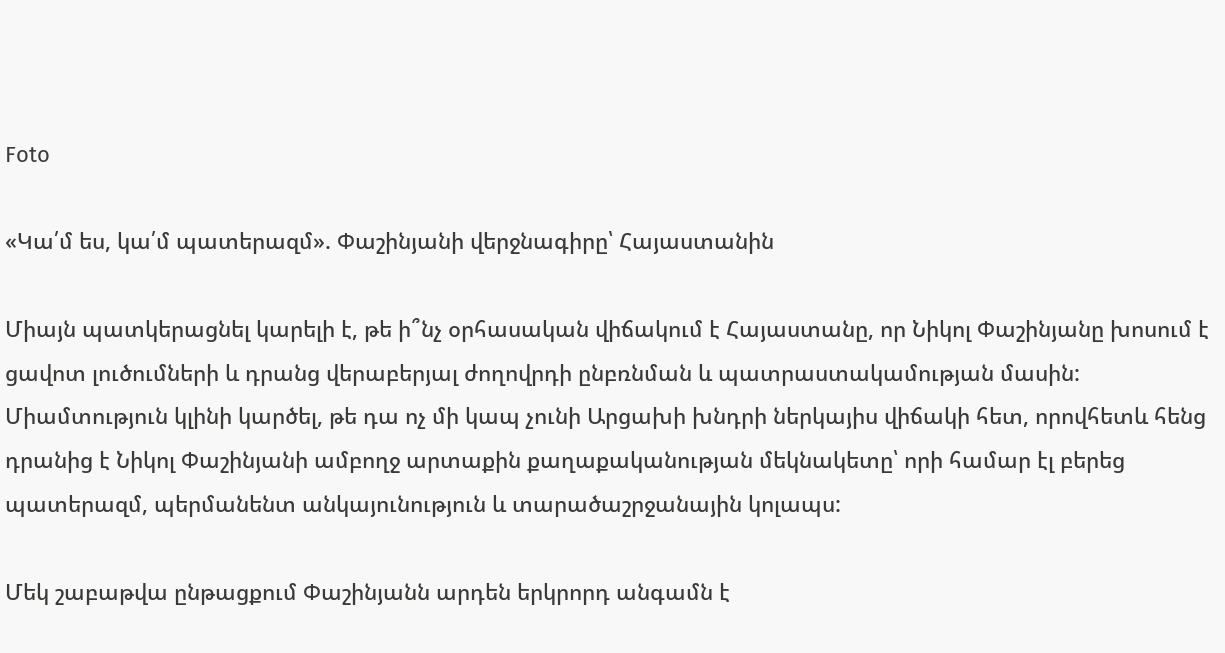Foto

«Կա՛մ ես, կա՛մ պատերազմ». Փաշինյանի վերջնագիրը՝ Հայաստանին

Միայն պատկերացնել կարելի է, թե ի՞նչ օրհասական վիճակում է Հայաստանը, որ Նիկոլ Փաշինյանը խոսում է ցավոտ լուծումների և դրանց վերաբերյալ ժողովրդի ընբռնման և պատրաստակամության մասին: Միամտություն կլինի կարծել, թե դա ոչ մի կապ չունի Արցախի խնդրի ներկայիս վիճակի հետ, որովհետև հենց դրանից է Նիկոլ Փաշինյանի ամբողջ արտաքին քաղաքականության մեկնակետը՝ որի համար էլ բերեց պատերազմ, պերմանենտ անկայունություն և տարածաշրջանային կոլապս:

Մեկ շաբաթվա ընթացքում Փաշինյանն արդեն երկրորդ անգամն է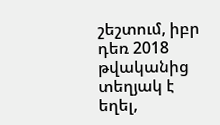շեշտում, իբր դեռ 2018 թվականից տեղյակ է եղել,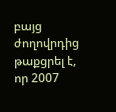բայց ժողովրդից թաքցրել է, որ 2007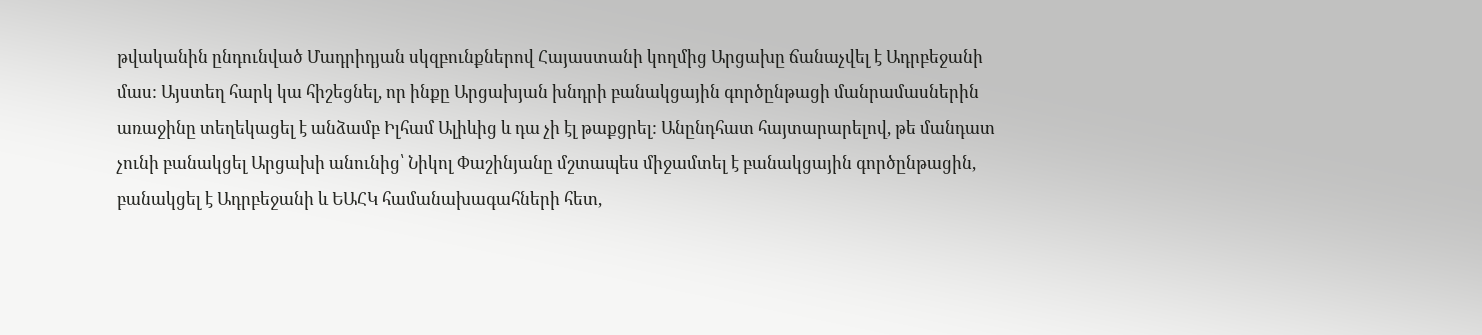թվականին ընդունված Մադրիդյան սկզբունքներով Հայաստանի կողմից Արցախը ճանաչվել է Ադրբեջանի մաս: Այստեղ հարկ կա հիշեցնել, որ ինքը Արցախյան խնդրի բանակցային գործընթացի մանրամասներին առաջինը տեղեկացել է անձամբ Իլհամ Ալիևից և դա չի էլ թաքցրել: Անընդհատ հայտարարելով, թե մանդատ չունի բանակցել Արցախի անունից՝ Նիկոլ Փաշինյանը մշտապես միջամտել է բանակցային գործընթացին, բանակցել է Ադրբեջանի և ԵԱՀԿ համանախագահների հետ,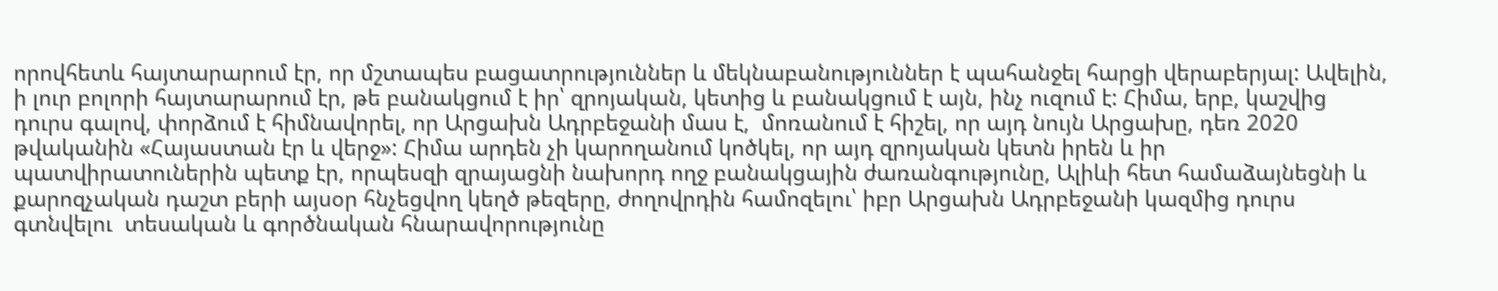որովհետև հայտարարում էր, որ մշտապես բացատրություններ և մեկնաբանություններ է պահանջել հարցի վերաբերյալ: Ավելին, ի լուր բոլորի հայտարարում էր, թե բանակցում է իր՝ զրոյական, կետից և բանակցում է այն, ինչ ուզում է: Հիմա, երբ, կաշվից դուրս գալով, փորձում է հիմնավորել, որ Արցախն Ադրբեջանի մաս է,  մոռանում է հիշել, որ այդ նույն Արցախը, դեռ 2020 թվականին «Հայաստան էր և վերջ»: Հիմա արդեն չի կարողանում կոծկել, որ այդ զրոյական կետն իրեն և իր պատվիրատուներին պետք էր, որպեսզի զրայացնի նախորդ ողջ բանակցային ժառանգությունը, Ալիևի հետ համաձայնեցնի և քարոզչական դաշտ բերի այսօր հնչեցվող կեղծ թեզերը, ժողովրդին համոզելու՝ իբր Արցախն Ադրբեջանի կազմից դուրս գտնվելու  տեսական և գործնական հնարավորությունը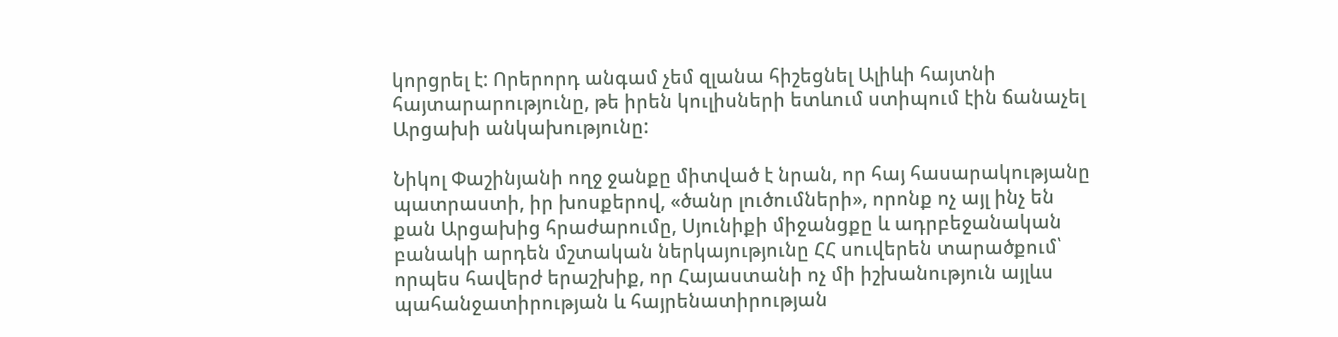կորցրել է: Որերորդ անգամ չեմ զլանա հիշեցնել Ալիևի հայտնի հայտարարությունը, թե իրեն կուլիսների ետևում ստիպում էին ճանաչել Արցախի անկախությունը:

Նիկոլ Փաշինյանի ողջ ջանքը միտված է նրան, որ հայ հասարակությանը պատրաստի, իր խոսքերով, «ծանր լուծումների», որոնք ոչ այլ ինչ են քան Արցախից հրաժարումը, Սյունիքի միջանցքը և ադրբեջանական բանակի արդեն մշտական ներկայությունը ՀՀ սուվերեն տարածքում՝ որպես հավերժ երաշխիք, որ Հայաստանի ոչ մի իշխանություն այլևս պահանջատիրության և հայրենատիրության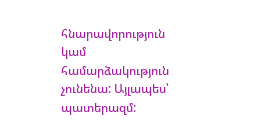հնարավորություն կամ համարձակություն չունենա: Այլապես՝ պատերազմ: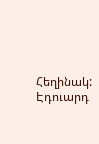Հեղինակ: Էդուարդ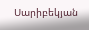Սարիբեկյան